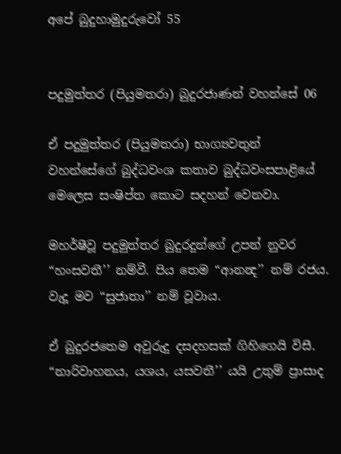අපේ බුදුහාමුදුරුවෝ 55


පදුමුත්තර (පියුමතරා) බුදුරජාණන් වහන්සේ 06

ඒ පදුමුත්තර (පියුමතරා) භාග්‍යවතුන් වහන්සේගේ බුද්ධවංශ කතාව බුද්ධවංසපාළියේ මෙලෙස සංෂිප්ත කොට සදහන් වෙනවා.

මහර්ෂීවූ පදුමුත්තර බුදුරදුන්ගේ උපන් නුවර “හංසවතී’’ නම්වී. පිය තෙම “ආනන්‍ද’’ නම් රජය. වැදූ මව “සුජාතා’’ නම් වූවාය.

ඒ බුදුරජතෙම අවුරුදු දසදහසක් ගිහිගෙයි විසී. “නාරිවාහනය, යශය, යසවතී’’ යයි උතුම් ප්‍රාසාද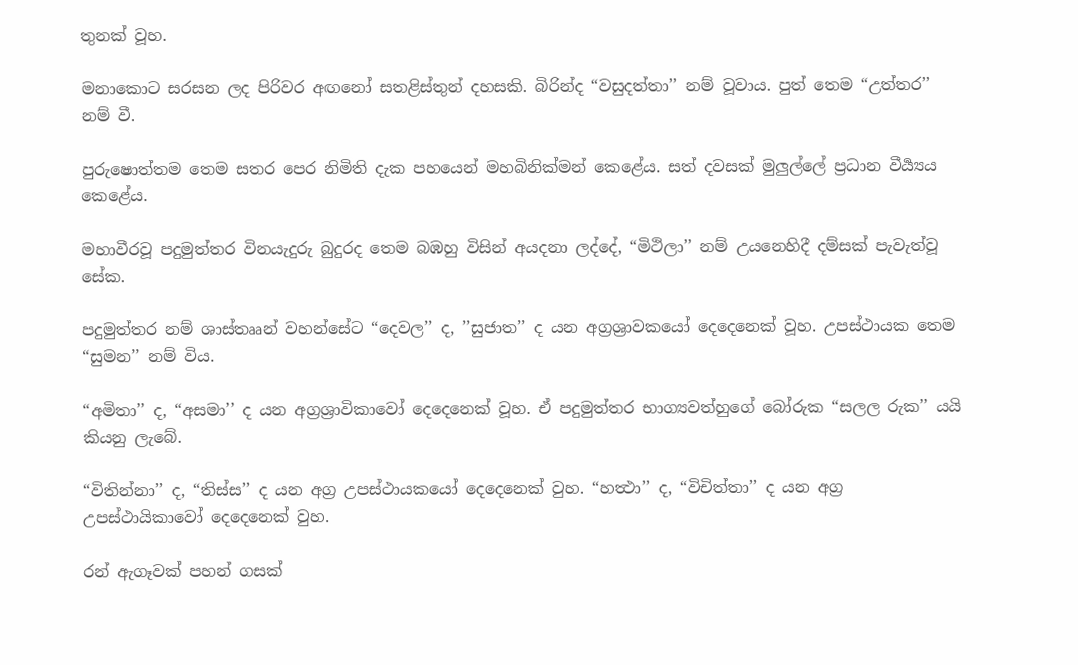තුනක් වූහ.

මනාකොට සරසන ලද පිරිවර අඟනෝ සතළිස්තුන් දහසකි. බිරින්ද “වසුදත්තා’’ නම් වූවාය. පුත් තෙම “උත්තර’’ නම් වී.

පුරුෂොත්තම තෙම සතර පෙර නිමිති දැක පහයෙන් මහබිනික්මන් කෙළේය. සත් දවසක් මුලුල්ලේ ප්‍රධාන වීර්‍ය්‍යය කෙළේය.

මහාවීරවූ පදුමුත්තර විනයැදුරු බුදුරද තෙම බඹහු විසින් අයදනා ලද්දේ, “මිථිලා’’ නම් උයනෙහිදී දම්සක් පැවැත්වූ සේක.

පදුමුත්තර නම් ශාස්තෲන් වහන්සේට “දෙවල’’ ද, ’’සුජාත’’ ද යන අග්‍රශ්‍රාවකයෝ දෙදෙනෙක් වූහ. උපස්ථායක තෙම “සුමන’’ නම් විය.

“අමිතා’’ ද, “අසමා’’ ද යන අග්‍රශ්‍රාවිකාවෝ දෙදෙනෙක් වූහ. ඒ පදුමුත්තර භාග්‍යවත්හුගේ බෝරුක “සලල රුක’’ යයි කියනු ලැබේ.

“විතින්නා’’ ද, “තිස්ස’’ ද යන අග්‍ර උපස්ථායකයෝ දෙදෙනෙක් වුහ. “හත්‍ථා’’ ද, “විචිත්තා’’ ද යන අග්‍ර උපස්ථායිකාවෝ දෙදෙනෙක් වුහ.

රන් ඇගෑවක් පහන් ගසක්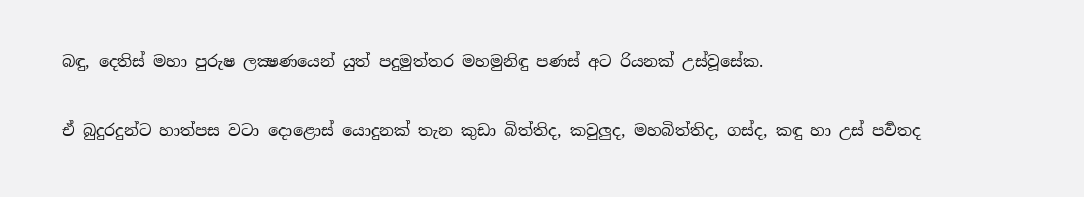බඳු, දෙතිස් මහා පුරුෂ ලක්‍ෂණයෙන් යුත් පදුමුත්තර මහමුනිඳු පණස් අට රියනක් උස්වූසේක.

ඒ බුදුරදුන්ට හාත්පස වටා දොළොස් යොදුනක් තැන කුඩා බිත්තිද, කවුලුද, මහබිත්තිද, ගස්ද, කඳු හා උස් පර්‍වතද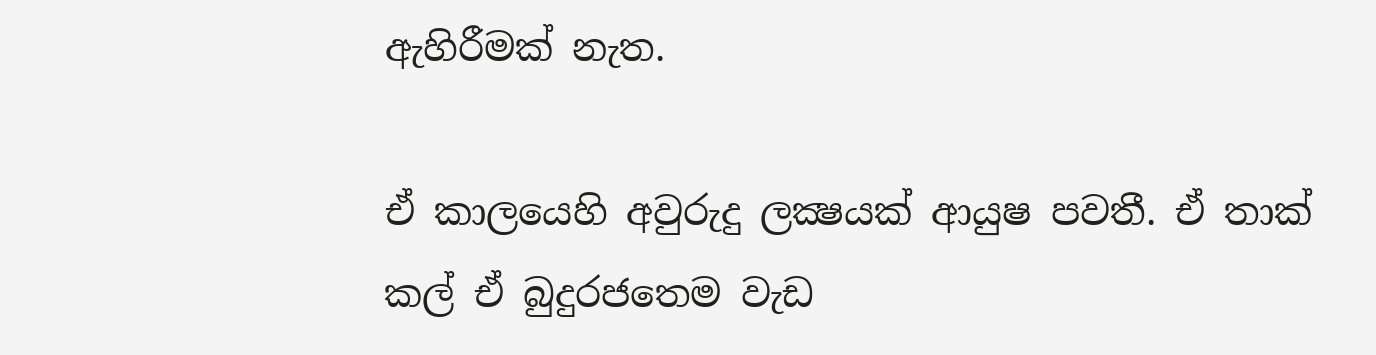ඇහිරීමක් නැත.

ඒ කාලයෙහි අවුරුදු ලක්‍ෂයක් ආයුෂ පවතී. ඒ තාක් කල් ඒ බුදුරජතෙම වැඩ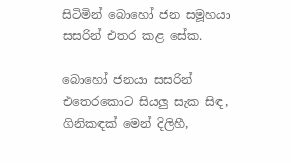සිටිමින් බොහෝ ජන සමූහයා සසරින් එතර කළ සේක.

බොහෝ ජනයා සසරින් එතෙරකොට සියලු සැක සිඳ, ගිනිකඳක් මෙන් දිලිහී,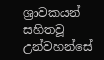ශ්‍රාවකයන් සහිතවූ උන්වහන්සේ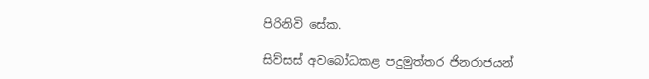පිරිනිවි සේක.

සිව්සස් අවබෝධකළ පදුමුත්තර ජිනරාජයන්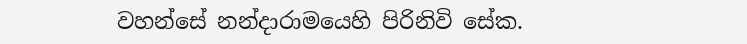වහන්සේ නන්දාරාමයෙහි පිරිනිවි සේක.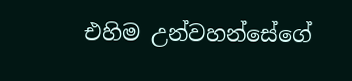එහිම උන්වහන්සේගේ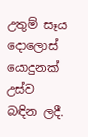උතුම් සෑය දොලොස් යොදුනක් උස්ව බඳින ලදී.